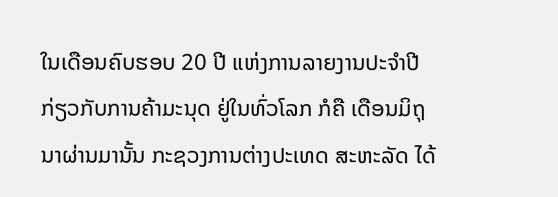ໃນເດືອນຄົບຮອບ 20 ປີ ແຫ່ງການລາຍງານປະຈໍາປີ ກ່ຽວກັບການຄ້າມະນຸດ ຢູ່ໃນທົ່ວໂລກ ກໍຄື ເດືອນມິຖຸນາຜ່ານມານັ້ນ ກະຊວງການຕ່າງປະເທດ ສະຫະລັດ ໄດ້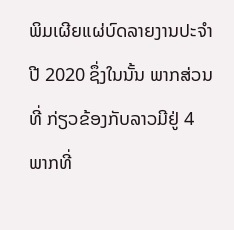ພິມເຜີຍແຜ່ບົດລາຍງານປະຈໍາປີ 2020 ຊຶ່ງໃນນັ້ນ ພາກສ່ວນທີ່ ກ່ຽວຂ້ອງກັບລາວມີຢູ່ 4 ພາກທີ່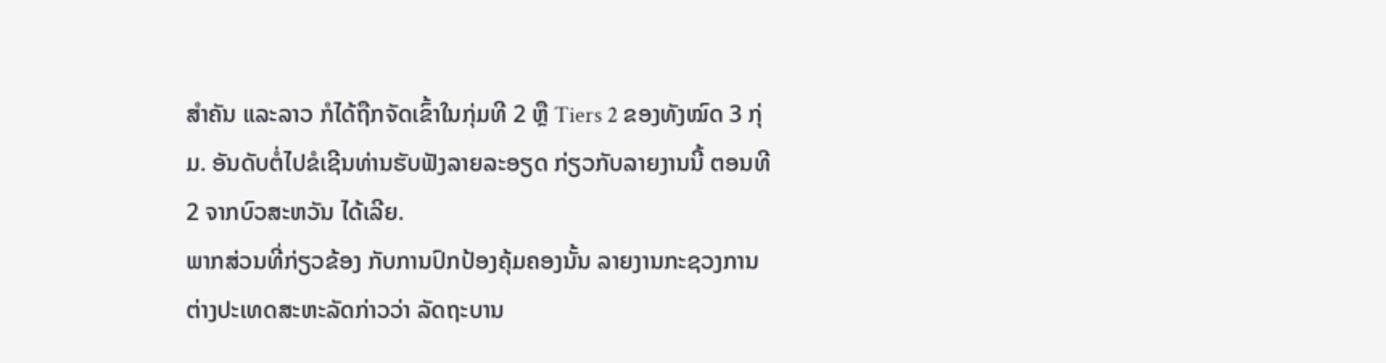ສໍາຄັນ ແລະລາວ ກໍໄດ້ຖືກຈັດເຂົ້າໃນກຸ່ມທີ 2 ຫຼື Tiers 2 ຂອງທັງໝົດ 3 ກຸ່ມ. ອັນດັບຕໍ່ໄປຂໍເຊີນທ່ານຮັບຟັງລາຍລະອຽດ ກ່ຽວກັບລາຍງານນີ້ ຕອນທີ 2 ຈາກບົວສະຫວັນ ໄດ້ເລີຍ.
ພາກສ່ວນທີ່ກ່ຽວຂ້ອງ ກັບການປົກປ້ອງຄຸ້ມຄອງນັ້ນ ລາຍງານກະຊວງການຕ່າງປະເທດສະຫະລັດກ່າວວ່າ ລັດຖະບານ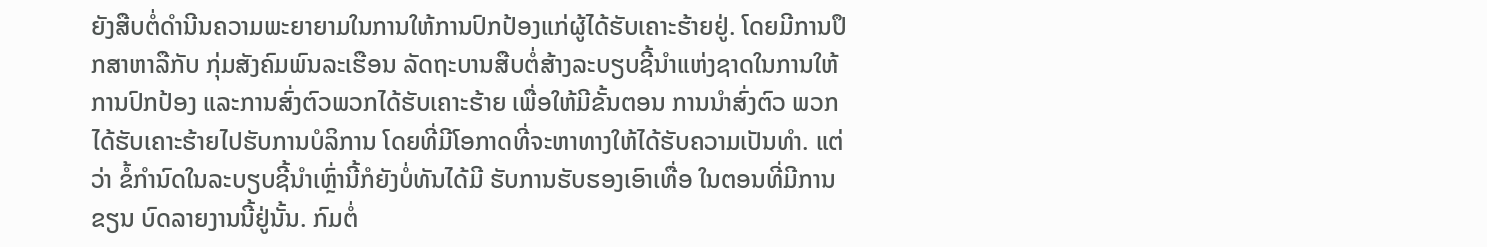ຍັງສືບຕໍ່ດໍານີນຄວາມພະຍາຍາມໃນການໃຫ້ການປົກປ້ອງແກ່ຜູ້ໄດ້ຮັບເຄາະຮ້າຍຢູ່. ໂດຍມີການປຶກສາຫາລືກັບ ກຸ່ມສັງຄົມພົນລະເຮືອນ ລັດຖະບານສືບຕໍ່ສ້າງລະບຽບຊີ້ນຳແຫ່ງຊາດໃນການໃຫ້ການປົກປ້ອງ ແລະການສົ່ງຕົວພວກໄດ້ຮັບເຄາະຮ້າຍ ເພື່ອໃຫ້ມີຂັ້ນຕອນ ການນໍາສົ່ງຕົວ ພວກໄດ້ຮັບເຄາະຮ້າຍໄປຮັບການບໍລິການ ໂດຍທີ່ມີໂອກາດທີ່ຈະຫາທາງໃຫ້ໄດ້ຮັບຄວາມເປັນທໍາ. ແຕ່ວ່າ ຂໍ້ກໍານົດໃນລະບຽບຊີ້ນໍາເຫຼົ່ານີ້ກໍຍັງບໍ່ທັນໄດ້ມີ ຮັບການຮັບຮອງເອົາເທື່ອ ໃນຕອນທີ່ມີການຂຽນ ບົດລາຍງານນີ້ຢູ່ນັ້ນ. ກົມຕໍ່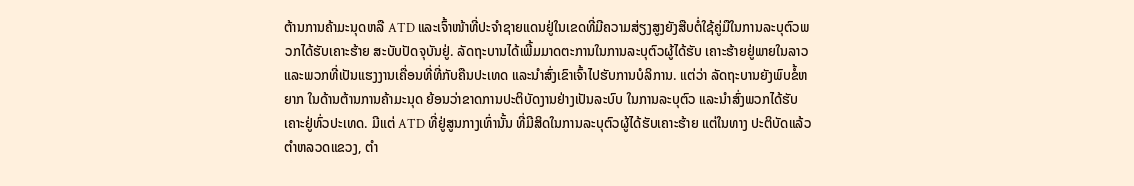ຕ້ານການຄ້າມະນຸດຫລື ATD ແລະເຈົ້າໜ້າທີ່ປະຈໍາຊາຍແດນຢູ່ໃນເຂດທີ່ມີຄວາມສ່ຽງສູງຍັງສືບຕໍ່ໃຊ້ຄູ່ມືໃນການລະບຸຕົວພວກໄດ້ຮັບເຄາະຮ້າຍ ສະບັບປັດຈຸບັນຢູ່. ລັດຖະບານໄດ້ເພີ້ມມາດຕະການໃນການລະບຸຕົວຜູ້ໄດ້ຮັບ ເຄາະຮ້າຍຢູ່ພາຍໃນລາວແລະພວກທີ່ເປັນແຮງງານເຄື່ອນທີ່ທີ່ກັບຄືນປະເທດ ແລະນໍາສົ່ງເຂົາເຈົ້າໄປຮັບການບໍລິການ. ແຕ່ວ່າ ລັດຖະບານຍັງພົບຂໍ້ຫຍາກ ໃນດ້ານຕ້ານການຄ້າມະນຸດ ຍ້ອນວ່າຂາດການປະຕິບັດງານຢ່າງເປັນລະບົບ ໃນການລະບຸຕົວ ແລະນໍາສົ່ງພວກໄດ້ຮັບ ເຄາະຢູ່ທົ່ວປະເທດ. ມີແຕ່ ATD ທີ່ຢູ່ສູນກາງເທົ່ານັ້ນ ທີ່ມີສິດໃນການລະບຸຕົວຜູ້ໄດ້ຮັບເຄາະຮ້າຍ ແຕ່ໃນທາງ ປະຕິບັດແລ້ວ ຕໍາຫລວດແຂວງ, ຕໍາ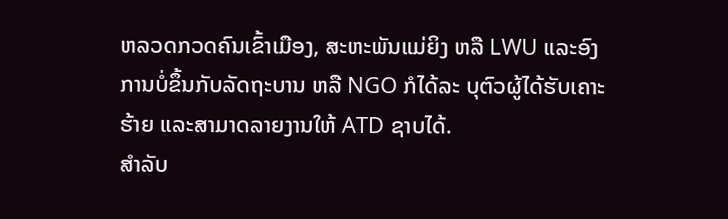ຫລວດກວດຄົນເຂົ້າເມືອງ, ສະຫະພັນແມ່ຍິງ ຫລື LWU ແລະອົງການບໍ່ຂຶ້ນກັບລັດຖະບານ ຫລື NGO ກໍໄດ້ລະ ບຸຕົວຜູ້ໄດ້ຮັບເຄາະຮ້າຍ ແລະສາມາດລາຍງານໃຫ້ ATD ຊາບໄດ້.
ສໍາລັບ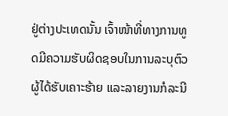ຢູ່ຕ່າງປະເທດນັ້ນ ເຈົ້າໜ້າທີ່ທາງການທູດມີຄວາມຮັບຜິດຊອບໃນການລະບຸຕົວ ຜູ້ໄດ້ຮັບເຄາະຮ້າຍ ແລະລາຍງານກໍລະນີ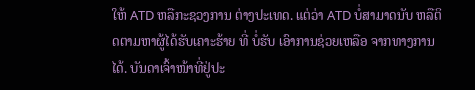ໃຫ້ ATD ຫລືກະຊວງການ ຕ່າງປະເທດ. ແຕ່ວ່າ ATD ບໍ່ສາມາດນັບ ຫລືຕິດຕາມຫາຜູ້ໄດ້ຮັບເຄາະຮ້າຍ ທີ່ ບໍ່ຮັບ ເອົາການຊ່ວຍເຫລືອ ຈາກທາງການໄດ້. ບັນດາເຈົ້າໜ້າທີ່ຢູ່ປະ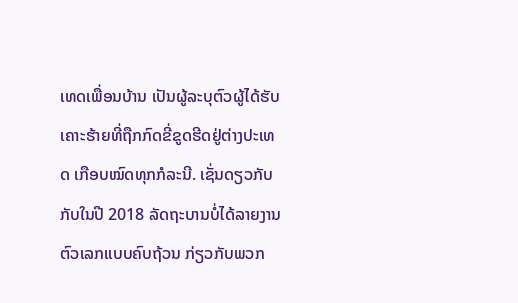ເທດເພື່ອນບ້ານ ເປັນຜູ້ລະບຸຕົວຜູ້ໄດ້ຮັບເຄາະຮ້າຍທີ່ຖືກກົດຂີ່ຂູດຮີດຢູ່ຕ່າງປະເທດ ເກືອບໝົດທຸກກໍລະນີ. ເຊັ່ນດຽວກັບກັບໃນປີ 2018 ລັດຖະບານບໍ່ໄດ້ລາຍງານ ຕົວເລກແບບຄົບຖ້ວນ ກ່ຽວກັບພວກ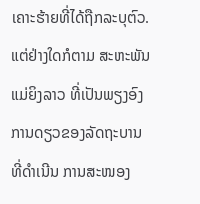ເຄາະຮ້າຍທີ່ໄດ້ຖືກລະບຸຕົວ. ແຕ່ຢ່າງໃດກໍຕາມ ສະຫະພັນແມ່ຍິງລາວ ທີ່ເປັນພຽງອົງການດຽວຂອງລັດຖະບານ ທີ່ດໍາເນີນ ການສະໜອງ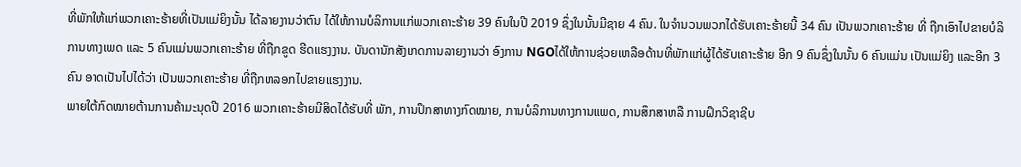ທີ່ພັກໃຫ້ແກ່ພວກເຄາະຮ້າຍທີ່ເປັນແມ່ຍິງນັ້ນ ໄດ້ລາຍງານວ່າຕົນ ໄດ້ໃຫ້ການບໍລິການແກ່ພວກເຄາະຮ້າຍ 39 ຄົນໃນປີ 2019 ຊຶ່ງໃນນັ້ນມີຊາຍ 4 ຄົນ. ໃນຈໍານວນພວກໄດ້ຮັບເຄາະຮ້າຍນີ້ 34 ຄົນ ເປັນພວກເຄາະຮ້າຍ ທີ່ ຖືກເອົາໄປຂາຍບໍລິການທາງເພດ ແລະ 5 ຄົນແມ່ນພວກເຄາະຮ້າຍ ທີ່ຖືກຂູດ ຮີດແຮງງານ. ບັນດານັກສັງເກດການລາຍງານວ່າ ອົງການ NGOໄດ້ໃຫ້ການຊ່ວຍເຫລືອດ້ານທີ່ພັກແກ່ຜູ້ໄດ້ຮັບເຄາະຮ້າຍ ອີກ 9 ຄົນຊຶ່ງໃນນັ້ນ 6 ຄົນແມ່ນ ເປັນແມ່ຍິງ ແລະອີກ 3 ຄົນ ອາດເປັນໄປໄດ້ວ່າ ເປັນພວກເຄາະຮ້າຍ ທີ່ຖືກຫລອກໄປຂາຍແຮງງານ.
ພາຍໃຕ້ກົດໝາຍຕ້ານການຄ້າມະນຸດປີ 2016 ພວກເຄາະຮ້າຍມີສິດໄດ້ຮັບທີ່ ພັກ, ການປຶກສາທາງກົດໝາຍ, ການບໍລິການທາງການແພດ, ການສຶກສາຫລື ການຝຶກວິຊາຊີບ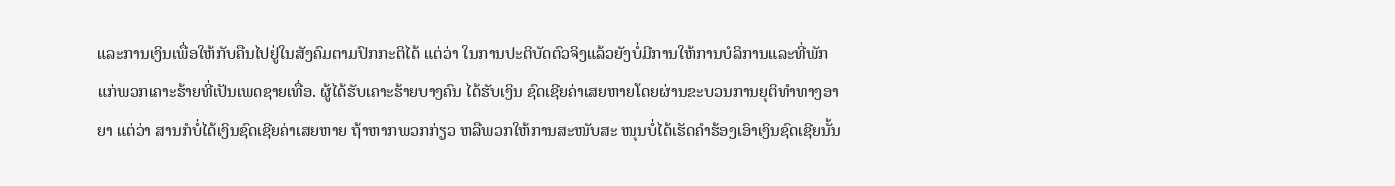ແລະການເງິນເພື່ອໃຫ້ກັບຄືນໄປຢູ່ໃນສັງຄົມຕາມປົກກະຕິໄດ້ ແຕ່ວ່າ ໃນການປະຕິບັດຕົວຈິງແລ້ວຍັງບໍ່ມີການໃຫ້ການບໍລິການແລະທີ່ພັກແກ່ພວກເຄາະຮ້າຍທີ່ເປັນເພດຊາຍເທື່ອ. ຜູ້ໄດ້ຮັບເຄາະຮ້າຍບາງຄົນ ໄດ້ຮັບເງິນ ຊົດເຊີຍຄ່າເສຍຫາຍໂດຍຜ່ານຂະບວນການຍຸຕິທໍາທາງອາຍາ ແຕ່ວ່າ ສານກໍບໍ່ໄດ້ເງິນຊົດເຊີຍຄ່າເສຍຫາຍ ຖ້າຫາກພວກກ່ຽວ ຫລືພວກໃຫ້ການສະໜັບສະ ໜຸນບໍ່ໄດ້ເຮັດຄໍາຮ້ອງເອົາເງິນຊົດເຊີຍນັ້ນ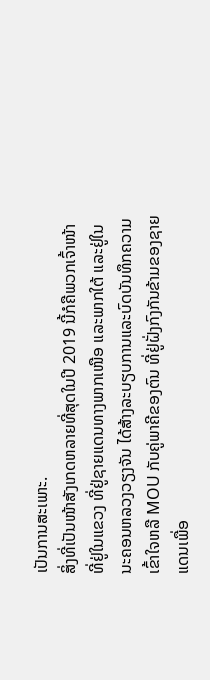ເປັນການສະເພາະ.
ສິ່ງທີ່ເປັນໜ້າສັງເກດຫລາຍທີ່ສຸດໃນປີ 2019 ນີ້ກໍຄືພວກເຈົ້າໜ້າທີ່ຢູ່ໃນແຂວງ ທີ່ຢູ່ຊາຍແດນທາງພາກເໜືອ ແລະພາກໃຕ້ ແລະຢູ່ໃນນະຄອນຫລວງວຽງຈັນ ໄດ້ສ້າງລະບຽບການແລະບົດບັນທຶກຄວາມເຂົ້າໃຈຫລື MOU ກັບຄູ່ພາຄີຂອງຕົນ ທີ່ຢູ່ຝັ່ງກົງກັນຂ້າມຂອງຊາຍແດນເພື່ອ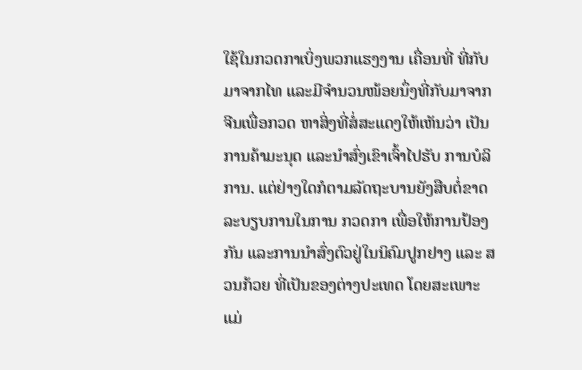ໃຊ້ໃນກວດກາເບິ່ງພວກແຮງງານ ເຄື່ອນທີ່ ທີ່ກັບມາຈາກໄທ ແລະມີຈໍານວນໜ້ອຍນຶ່ງທີ່ກັບມາຈາກຈີນເພື່ອກວດ ຫາສິ່ງທີ່ສໍ່ສະແດງໃຫ້ເຫັນວ່າ ເປັນການຄ້າມະນຸດ ແລະນໍາສົ່ງເຂົາເຈົ້າໄປຮັບ ການບໍລິການ. ແຕ່ຢ່າງໃດກໍຕາມລັດຖະບານຍັງສືບຕໍ່ຂາດລະບຽບການໃນການ ກວດກາ ເພື່ອໃຫ້ການປ້ອງກັນ ແລະການນໍາສົ່ງຕົວຢູ່ໃນນິຄົມປູກຢາງ ແລະ ສວນກ້ວຍ ທີ່ເປັນຂອງຕ່າງປະເທດ ໂດຍສະເພາະແມ່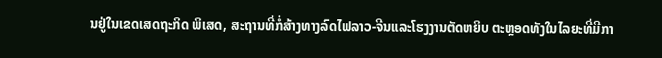ນຢູ່ໃນເຂດເສດຖະກິດ ພິເສດ, ສະຖານທີ່ກໍ່ສ້າງທາງລົດໄຟລາວ-ຈີນແລະໂຮງງານຕັດຫຍິບ ຕະຫຼອດທັງໃນໄລຍະທີ່ມີກາ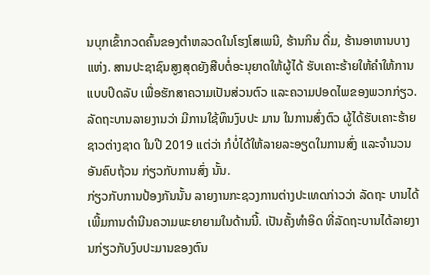ນບຸກເຂົ້າກວດຄົ້ນຂອງຕໍາຫລວດໃນໂຮງໂສເພນີ, ຮ້ານກິນ ດື່ມ, ຮ້ານອາຫານບາງແຫ່ງ. ສານປະຊາຊົນສູງສຸດຍັງສືບຕໍ່ອະນຸຍາດໃຫ້ຜູ້ໄດ້ ຮັບເຄາະຮ້າຍໃຫ້ຄໍາໃຫ້ການແບບປິດລັບ ເພື່ອຮັກສາຄວາມເປັນສ່ວນຕົວ ແລະຄວາມປອດໄພຂອງພວກກ່ຽວ. ລັດຖະບານລາຍງານວ່າ ມີການໃຊ້ທຶນງົບປະ ມານ ໃນການສົ່ງຕົວ ຜູ້ໄດ້ຮັບເຄາະຮ້າຍຊາວຕ່າງຊາດ ໃນປີ 2019 ແຕ່ວ່າ ກໍບໍ່ໄດ້ໃຫ້ລາຍລະອຽດໃນການສົ່ງ ແລະຈໍານວນອັນຄົບຖ້ວນ ກ່ຽວກັບການສົ່ງ ນັ້ນ.
ກ່ຽວກັບການປ້ອງກັນນັ້ນ ລາຍງານກະຊວງການຕ່າງປະເທດກ່າວວ່າ ລັດຖະ ບານໄດ້ເພີ້ມການດໍານີນຄວາມພະຍາຍາມໃນດ້ານນີ້. ເປັນຄັ້ງທໍາອິດ ທີ່ລັດຖະບານໄດ້ລາຍງານກ່ຽວກັບງົບປະມານຂອງຕົນ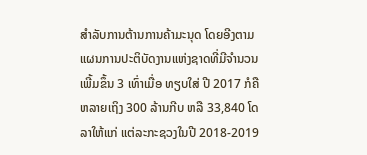ສໍາລັບການຕ້ານການຄ້າມະນຸດ ໂດຍອີງຕາມແຜນການປະຕິບັດງານແຫ່ງຊາດທີ່ມີຈໍານວນເພີ້ມຂຶ້ນ 3 ເທົ່າເມື່ອ ທຽບໃສ່ ປີ 2017 ກໍຄືຫລາຍເຖິງ 300 ລ້ານກີບ ຫລື 33,840 ໂດລາໃຫ້ແກ່ ແຕ່ລະກະຊວງໃນປີ 2018-2019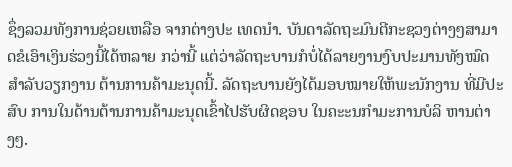ຊຶ່ງລວມທັງການຊ່ວຍເຫລືອ ຈາກຕ່າງປະ ເທດນໍາ. ບັນດາລັດຖະມົນຕີກະຊວງຕ່າງໆສາມາດຂໍເອົາເງິນຮ່ວງນີ້ໄດ້ຫລາຍ ກວ່ານີ້ ແຕ່ວ່າລັດຖະບານກໍບໍ່ໄດ້ລາຍງານງົບປະມານທັງໝົດ ສໍາລັບວຽກງານ ຕ້ານການຄ້າມະນຸດນີ້. ລັດຖະບານຍັງໄດ້ມອບໝາຍໃຫ້ພະນັກງານ ທີ່ມີປະສົບ ການໃນດ້ານຕ້ານການຄ້າມະນຸດເຂົ້າໄປຮັບຜິດຊອບ ໃນຄະະນກໍາມະການບໍລິ ຫານຕ່າງໆ.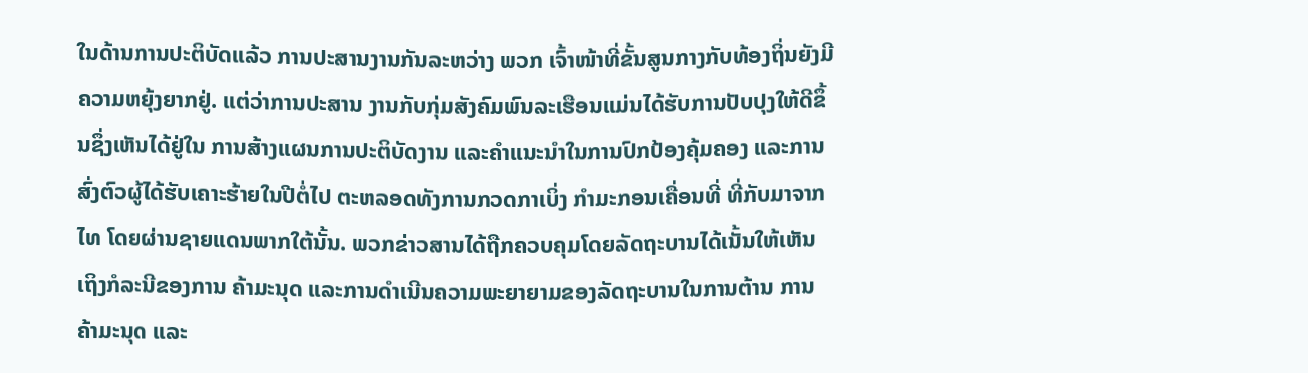ໃນດ້ານການປະຕິບັດແລ້ວ ການປະສານງານກັນລະຫວ່າງ ພວກ ເຈົ້າໜ້າທີ່ຂັ້ນສູນກາງກັບທ້ອງຖິ່ນຍັງມີຄວາມຫຍຸ້ງຍາກຢູ່. ແຕ່ວ່າການປະສານ ງານກັບກຸ່ມສັງຄົມພົນລະເຮືອນແມ່ນໄດ້ຮັບການປັບປຸງໃຫ້ດີຂຶ້ນຊຶ່ງເຫັນໄດ້ຢູ່ໃນ ການສ້າງແຜນການປະຕິບັດງານ ແລະຄໍາແນະນໍາໃນການປົກປ້ອງຄຸ້ມຄອງ ແລະການສົ່ງຕົວຜູ້ໄດ້ຮັບເຄາະຮ້າຍໃນປີຕໍ່ໄປ ຕະຫລອດທັງການກວດກາເບິ່ງ ກໍາມະກອນເຄື່ອນທີ່ ທີ່ກັບມາຈາກໄທ ໂດຍຜ່ານຊາຍແດນພາກໃຕ້ນັ້ນ. ພວກຂ່າວສານໄດ້ຖືກຄວບຄຸມໂດຍລັດຖະບານໄດ້ເນັ້ນໃຫ້ເຫັນເຖິງກໍລະນີຂອງການ ຄ້າມະນຸດ ແລະການດໍາເນີນຄວາມພະຍາຍາມຂອງລັດຖະບານໃນການຕ້ານ ການຄ້າມະນຸດ ແລະ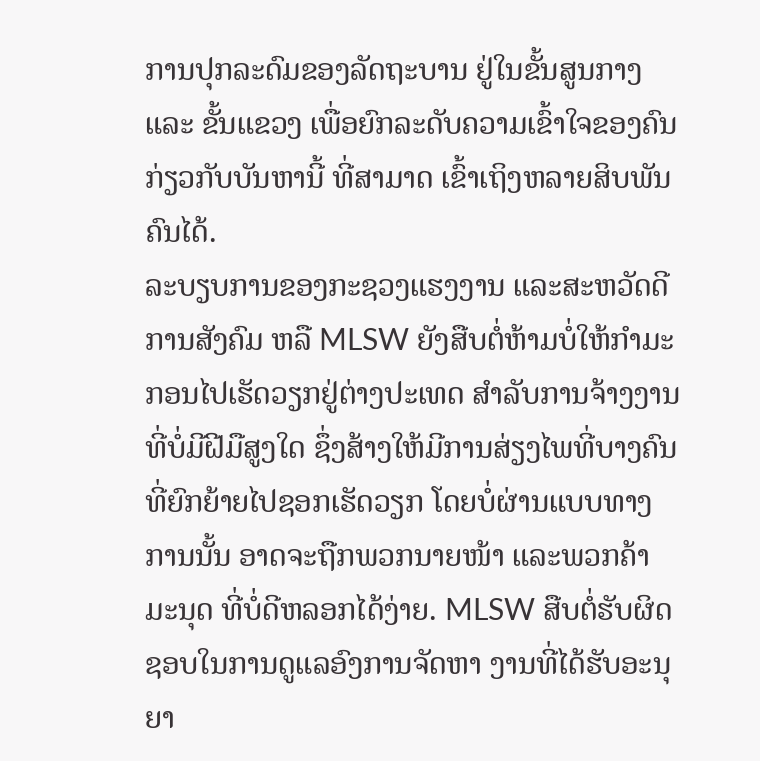ການປຸກລະດົມຂອງລັດຖະບານ ຢູ່ໃນຂັ້ນສູນກາງ ແລະ ຂັ້ນແຂວງ ເພື່ອຍົກລະດັບຄວາມເຂົ້າໃຈຂອງຄົນ ກ່ຽວກັບບັນຫານີ້ ທີ່ສາມາດ ເຂົ້າເຖິງຫລາຍສິບພັນຄົນໄດ້.
ລະບຽບການຂອງກະຊວງແຮງງານ ແລະສະຫວັດດີການສັງຄົມ ຫລື MLSW ຍັງສືບຕໍ່ຫ້າມບໍ່ໃຫ້ກໍາມະກອນໄປເຮັດວຽກຢູ່ຕ່າງປະເທດ ສໍາລັບການຈ້າງງານ ທີ່ບໍ່ມີຝີມືສູງໃດ ຊຶ່ງສ້າງໃຫ້ມີການສ່ຽງໄພທີ່ບາງຄົນທີ່ຍົກຍ້າຍໄປຊອກເຮັດວຽກ ໂດຍບໍ່ຜ່ານແບບທາງການນັ້ນ ອາດຈະຖືກພວກນາຍໜ້າ ແລະພວກຄ້າມະນຸດ ທີ່ບໍ່ດີຫລອກໄດ້ງ່າຍ. MLSW ສືບຕໍ່ຮັບຜິດຊອບໃນການດູແລອົງການຈັດຫາ ງານທີ່ໄດ້ຮັບອະນຸຍາ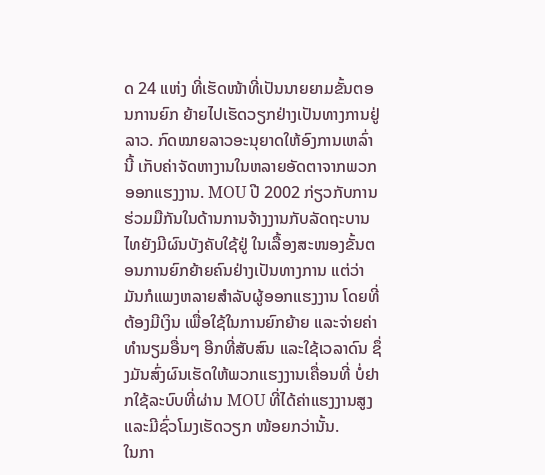ດ 24 ແຫ່ງ ທີ່ເຮັດໜ້າທີ່ເປັນນາຍຍາມຂັ້ນຕອນການຍົກ ຍ້າຍໄປເຮັດວຽກຢ່າງເປັນທາງການຢູ່ລາວ. ກົດໝາຍລາວອະນຸຍາດໃຫ້ອົງການເຫລົ່ານີ້ ເກັບຄ່າຈັດຫາງານໃນຫລາຍອັດຕາຈາກພວກອອກແຮງງານ. MOU ປີ 2002 ກ່ຽວກັບການຮ່ວມມືກັນໃນດ້ານການຈ້າງງານກັບລັດຖະບານໄທຍັງມີຜົນບັງຄັບໃຊ້ຢູ່ ໃນເລື້ອງສະໜອງຂັ້ນຕອນການຍົກຍ້າຍຄົນຢ່າງເປັນທາງການ ແຕ່ວ່າມັນກໍແພງຫລາຍສໍາລັບຜູ້ອອກແຮງງານ ໂດຍທີ່ຕ້ອງມີເງິນ ເພື່ອໃຊ້ໃນການຍົກຍ້າຍ ແລະຈ່າຍຄ່າທໍານຽມອື່ນໆ ອີກທີ່ສັບສົນ ແລະໃຊ້ເວລາດົນ ຊຶ່ງມັນສົ່ງຜົນເຮັດໃຫ້ພວກແຮງງານເຄື່ອນທີ່ ບໍ່ຢາກໃຊ້ລະບົບທີ່ຜ່ານ MOU ທີ່ໄດ້ຄ່າແຮງງານສູງ ແລະມີຊົ່ວໂມງເຮັດວຽກ ໜ້ອຍກວ່ານັ້ນ.
ໃນກາ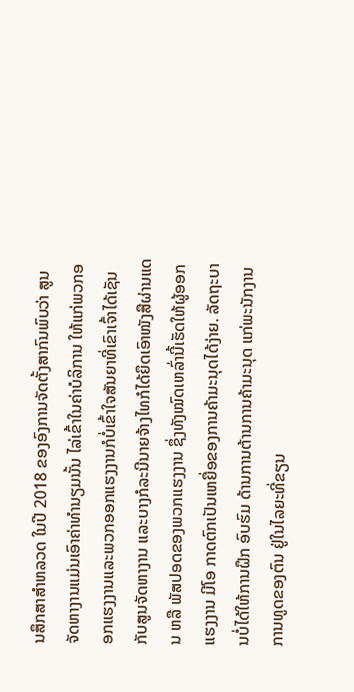ນສຶກສາສໍາຫລວດ ໃນປີ 2018 ຂອງອົງການຈັດຕັ້ງສາກົນພົບວ່າ ສູນຈັດຫາງານແມ່ນເອົາຄ່າທໍານຽມນັ້ນ ໄລ່ເຂົ້າໃນຄ່າບໍລິການ ໃຫ້ແກ່ພວກອອກແຮງງານແລະພວກອອກແຮງງານກໍບໍ່ເຂົ້າໃຈສັນຍາທີ່ເຂົາເຈົ້າໄດ້ເຊັນກັບສູນຈັດຫາງານ ແລະບາງກໍລະນີນາຍຈ້າງໄທກໍໄດ້ຍຶດເອົາໜັງສືຜ່ານແດນ ຫລື ພັສປອດຂອງພວກແຮງງານ ຊຶ່ງທັງໝົດເຫລົ່ານີ້ເຮັດໃຫ້ຜູ້ອອກແຮງງານ ມີໂອ ກາດຕົກເປັນເຫຍື່ອຂອງການຄ້າມະນຸດໄດ້ງ່າຍ. ລັດຖະບານບໍ່ໄດ້ໃຫ້ການຝຶກ ອົບຮົມ ດ້ານການຕ້ານການຄ້າມະນຸດ ແກ່ພະນັກງານການທູດຂອງຕົນ ຢູ່ໃນໄລຍະທີ່ຂຽນ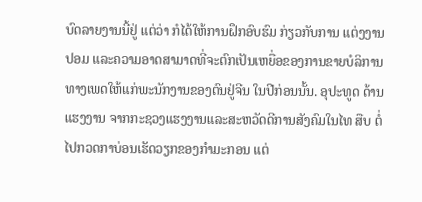ບົດລາຍງານນີ້ຢູ່ ແຕ່ວ່າ ກໍໄດ້ໃຫ້ການຝຶກອົບຮົມ ກ່ຽວກັບການ ແຕ່ງງານປອມ ແລະຄວາມອາດສາມາດທີ່ຈະຕົກເປັນເຫຍື່ອຂອງການຂາຍບໍລິການທາງເພດໃຫ້ແກ່ພະນັກງານຂອງຕົນຢູ່ຈີນ ໃນປີກ່ອນນັ້ນ. ອຸປະທູດ ດ້ານແຮງງານ ຈາກກະຊວງແຮງງານແລະສະຫວັດດີການສັງຄົມໃນໄທ ສືບ ຕໍ່ໄປກວດກາບ່ອນເຮັດວຽກຂອງກໍາມະກອນ ແຕ່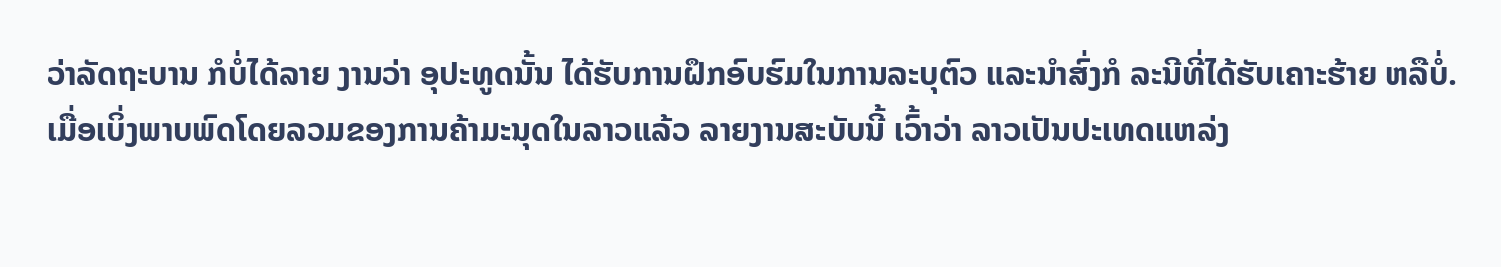ວ່າລັດຖະບານ ກໍບໍ່ໄດ້ລາຍ ງານວ່າ ອຸປະທູດນັ້ນ ໄດ້ຮັບການຝຶກອົບຮົມໃນການລະບຸຕົວ ແລະນໍາສົ່ງກໍ ລະນີທີ່ໄດ້ຮັບເຄາະຮ້າຍ ຫລືບໍ່.
ເມື່ອເບິ່ງພາບພົດໂດຍລວມຂອງການຄ້າມະນຸດໃນລາວແລ້ວ ລາຍງານສະບັບນີ້ ເວົ້າວ່າ ລາວເປັນປະເທດແຫລ່ງ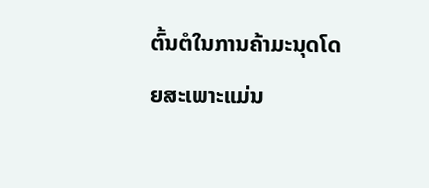ຕົ້ນຕໍໃນການຄ້າມະນຸດໂດຍສະເພາະແມ່ນ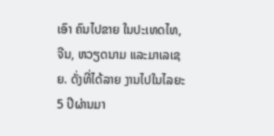ເອົາ ຄົນໄປຂາຍ ໃນປະເທດໄທ, ຈີນ, ຫວຽດນາມ ແລະມາເລເຊຍ. ດັ່ງທີ່ໄດ້ລາຍ ງານໄປໃນໄລຍະ 5 ປີຜ່ານມາ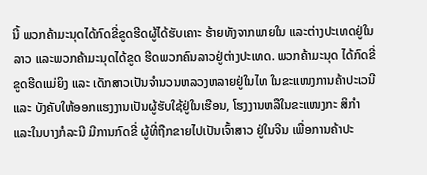ນີ້ ພວກຄ້າມະນຸດໄດ້ກົດຂີ່ຂູດຮີດຜູ້ໄດ້ຮັບເຄາະ ຮ້າຍທັງຈາກພາຍໃນ ແລະຕ່າງປະເທດຢູ່ໃນລາວ ແລະພວກຄ້າມະນຸດໄດ້ຂູດ ຮີດພວກຄົນລາວຢູ່ຕ່າງປະເທດ. ພວກຄ້າມະນຸດ ໄດ້ກົດຂີ່ຂູດຮີດແມ່ຍິງ ແລະ ເດັກສາວເປັນຈໍານວນຫລວງຫລາຍຢູ່ໃນໄທ ໃນຂະແໜງການຄ້າປະເວນີ ແລະ ບັງຄັບໃຫ້ອອກແຮງງານເປັນຜູ້ຮັບໃຊ້ຢູ່ໃນເຮືອນ, ໂຮງງານຫລືໃນຂະແໜງກະ ສິກໍາ ແລະໃນບາງກໍລະນີ ມີການກົດຂີ່ ຜູ້ທີ່ຖືກຂາຍໄປເປັນເຈົ້າສາວ ຢູ່ໃນຈີນ ເພື່ອການຄ້າປະ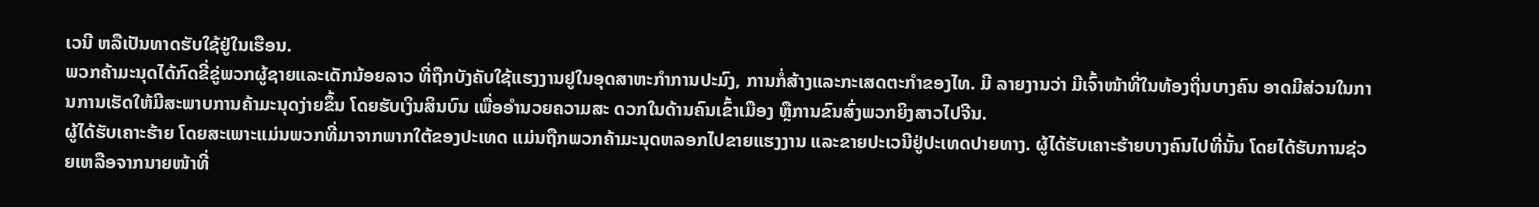ເວນີ ຫລືເປັນທາດຮັບໃຊ້ຢູ່ໃນເຮືອນ.
ພວກຄ້າມະນຸດໄດ້ກົດຂີ່ຂູ່ພວກຜູ້ຊາຍແລະເດັກນ້ອຍລາວ ທີ່ຖືກບັງຄັບໃຊ້ແຮງງານຢູໃນອຸດສາຫະກຳການປະມົງ, ການກໍ່ສ້າງແລະກະເສດຕະກຳຂອງໄທ. ມີ ລາຍງານວ່າ ມີເຈົ້າໜ້າທີ່ໃນທ້ອງຖິ່ນບາງຄົນ ອາດມີສ່ວນໃນການການເຮັດໃຫ້ມີສະພາບການຄ້າມະນຸດງ່າຍຂຶ້ນ ໂດຍຮັບເງິນສິນບົນ ເພື່ອອຳນວຍຄວາມສະ ດວກໃນດ້ານຄົນເຂົ້າເມືອງ ຫຼືການຂົນສົ່ງພວກຍິງສາວໄປຈີນ.
ຜູ້ໄດ້ຮັບເຄາະຮ້າຍ ໂດຍສະເພາະແມ່ນພວກທີ່ມາຈາກພາກໃຕ້ຂອງປະເທດ ແມ່ນຖືກພວກຄ້າມະນຸດຫລອກໄປຂາຍແຮງງານ ແລະຂາຍປະເວນີຢູ່ປະເທດປາຍທາງ. ຜູ້ໄດ້ຮັບເຄາະຮ້າຍບາງຄົນໄປທີ່ນັ້ນ ໂດຍໄດ້ຮັບການຊ່ວຍເຫລືອຈາກນາຍໜ້າທີ່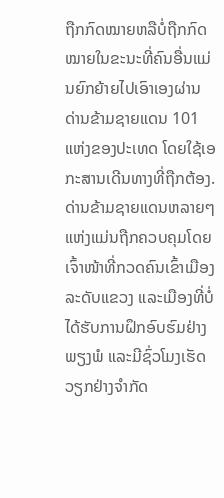ຖືກກົດໝາຍຫລືບໍ່ຖືກກົດໝາຍໃນຂະນະທີ່ຄົນອື່ນແມ່ນຍົກຍ້າຍໄປເອົາເອງຜ່ານດ່ານຂ້າມຊາຍແດນ 101 ແຫ່ງຂອງປະເທດ ໂດຍໃຊ້ເອກະສານເດີນທາງທີ່ຖືກຕ້ອງ. ດ່ານຂ້າມຊາຍແດນຫລາຍໆແຫ່ງແມ່ນຖືກຄວບຄຸມໂດຍເຈົ້າໜ້າທີ່ກວດຄົນເຂົ້າເມືອງລະດັບແຂວງ ແລະເມືອງທີ່ບໍ່ໄດ້ຮັບການຝຶກອົບຮົມຢ່າງພຽງພໍ ແລະມີຊົ່ວໂມງເຮັດວຽກຢ່າງຈຳກັດ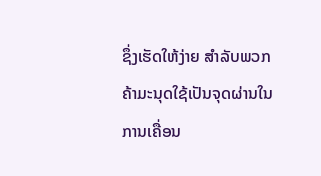ຊຶ່ງເຮັດໃຫ້ງ່າຍ ສຳລັບພວກຄ້າມະນຸດໃຊ້ເປັນຈຸດຜ່ານໃນການເຄື່ອນ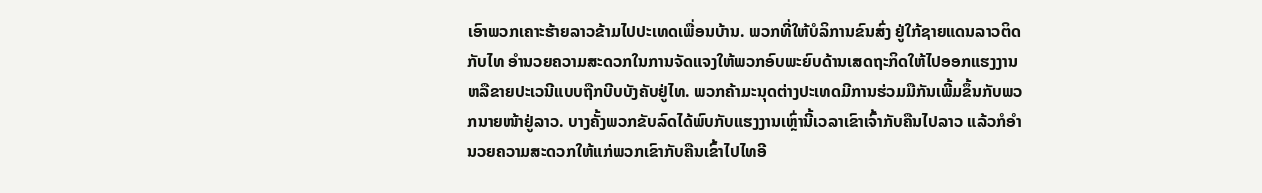ເອົາພວກເຄາະຮ້າຍລາວຂ້າມໄປປະເທດເພື່ອນບ້ານ. ພວກທີ່ໃຫ້ບໍລິການຂົນສົ່ງ ຢູ່ໃກ້ຊາຍແດນລາວຕິດກັບໄທ ອຳນວຍຄວາມສະດວກໃນການຈັດແຈງໃຫ້ພວກອົບພະຍົບດ້ານເສດຖະກິດໃຫ້ໄປອອກແຮງງານ ຫລືຂາຍປະເວນີແບບຖືກບີບບັງຄັບຢູ່ໄທ. ພວກຄ້າມະນຸດຕ່າງປະເທດມີການຮ່ວມມືກັນເພີ້ມຂຶ້ນກັບພວກນາຍໜ້າຢູ່ລາວ. ບາງຄັ້ງພວກຂັບລົດໄດ້ພົບກັບແຮງງານເຫຼົ່ານີ້ເວລາເຂົາເຈົ້າກັບຄືນໄປລາວ ແລ້ວກໍອຳນວຍຄວາມສະດວກໃຫ້ແກ່ພວກເຂົາກັບຄືນເຂົ້າໄປໄທອີ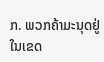ກ. ພວກຄ້າມະນຸດຢູ່ໃນເຂດ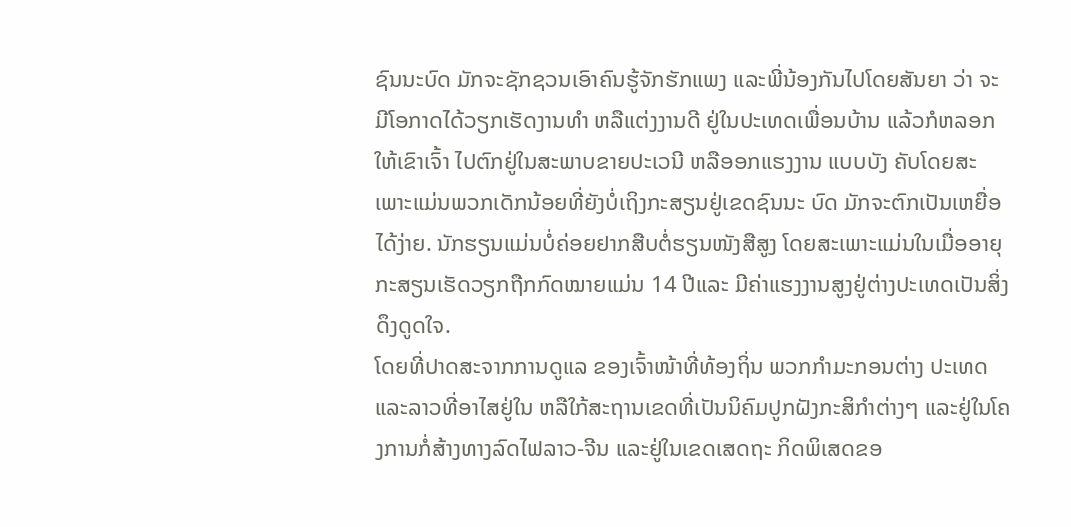ຊົນນະບົດ ມັກຈະຊັກຊວນເອົາຄົນຮູ້ຈັກຮັກແພງ ແລະພີ່ນ້ອງກັນໄປໂດຍສັນຍາ ວ່າ ຈະມີໂອກາດໄດ້ວຽກເຮັດງານທໍາ ຫລືແຕ່ງງານດີ ຢູ່ໃນປະເທດເພື່ອນບ້ານ ແລ້ວກໍຫລອກໃຫ້ເຂົາເຈົ້າ ໄປຕົກຢູ່ໃນສະພາບຂາຍປະເວນີ ຫລືອອກແຮງງານ ແບບບັງ ຄັບໂດຍສະເພາະແມ່ນພວກເດັກນ້ອຍທີ່ຍັງບໍ່ເຖິງກະສຽນຢູ່ເຂດຊົນນະ ບົດ ມັກຈະຕົກເປັນເຫຍື່ອໄດ້ງ່າຍ. ນັກຮຽນແມ່ນບໍ່ຄ່ອຍຢາກສືບຕໍ່ຮຽນໜັງສືສູງ ໂດຍສະເພາະແມ່ນໃນເມື່ອອາຍຸກະສຽນເຮັດວຽກຖືກກົດໝາຍແມ່ນ 14 ປີແລະ ມີຄ່າແຮງງານສູງຢູ່ຕ່າງປະເທດເປັນສິ່ງດຶງດູດໃຈ.
ໂດຍທີ່ປາດສະຈາກການດູແລ ຂອງເຈົ້າໜ້າທີ່ທ້ອງຖິ່ນ ພວກກໍາມະກອນຕ່າງ ປະເທດແລະລາວທີ່ອາໄສຢູ່ໃນ ຫລືໃກ້ສະຖານເຂດທີ່ເປັນນິຄົມປູກຝັງກະສິກໍາຕ່າງໆ ແລະຢູ່ໃນໂຄງການກໍ່ສ້າງທາງລົດໄຟລາວ-ຈີນ ແລະຢູ່ໃນເຂດເສດຖະ ກິດພິເສດຂອ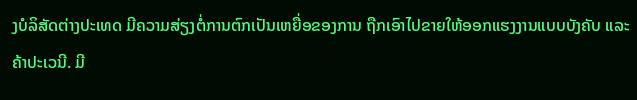ງບໍລິສັດຕ່າງປະເທດ ມີຄວາມສ່ຽງຕໍ່ການຕົກເປັນເຫຍື່ອຂອງການ ຖືກເອົາໄປຂາຍໃຫ້ອອກແຮງງານແບບບັງຄັບ ແລະຄ້າປະເວນີ. ມີ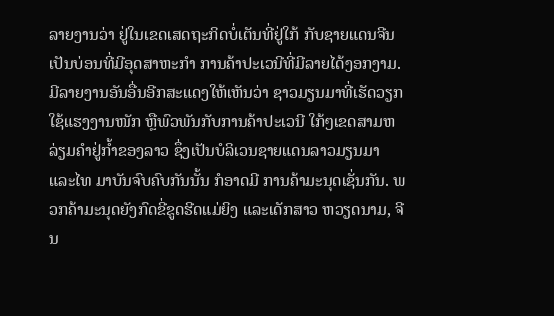ລາຍງານວ່າ ຢູ່ໃນເຂດເສດຖະກິດບໍ່ເຕັນທີ່ຢູ່ໃກ້ ກັບຊາຍແດນຈີນເປັນບ່ອນທີ່ມີອຸດສາຫະກໍາ ການຄ້າປະເວນີທີ່ມີລາຍໄດ້ງອກງາມ. ມີລາຍງານອັນອື່ນອີກສະແດງໃຫ້ເຫັນວ່າ ຊາວມຽນມາທີ່ເຮັດວຽກໃຊ້ແຮງງານໜັກ ຫຼືພົວພັນກັບການຄ້າປະເວນີ ໃກ້ໆເຂດສາມຫລ່ຽມຄຳຢູ່ກໍ້າຂອງລາວ ຊຶ່ງເປັນບໍລິເວນຊາຍແດນລາວມຽນມາ ແລະໄທ ມາບັນຈົບຄົບກັນນັ້ນ ກໍອາດມີ ການຄ້າມະນຸດເຊັ່ນກັນ. ພວກຄ້າມະນຸດຍັງກົດຂີ່ຂູດຮີດແມ່ຍິງ ແລະເດັກສາວ ຫວຽດນາມ, ຈີນ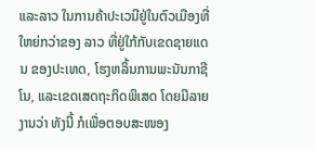ແລະລາວ ໃນການຄ້າປະເວນີຢູ່ໃນຕົວເມືອງທີ່ໃຫຍ່ກວ່າຂອງ ລາວ ທີ່ຢູ່ໃກ້ກັບເຂດຊາຍແດນ ຂອງປະເທດ, ໂຮງຫລິ້ນການພະນັນກາຊີໂນ, ແລະເຂດເສດຖະກິດພິເສດ ໂດຍມີລາຍງານວ່າ ທັງນີ້ ກໍເພື່ອຕອບສະໜອງ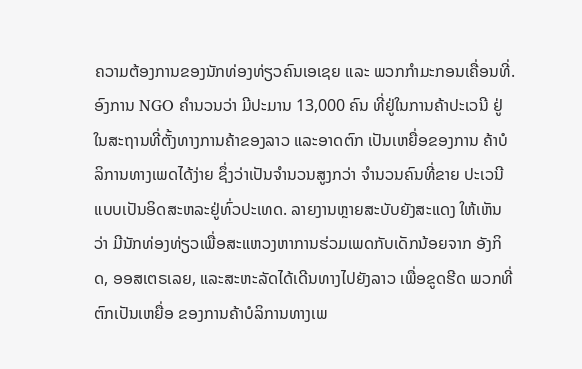ຄວາມຕ້ອງການຂອງນັກທ່ອງທ່ຽວຄົນເອເຊຍ ແລະ ພວກກໍາມະກອນເຄື່ອນທີ່. ອົງການ NGO ຄໍານວນວ່າ ມີປະມານ 13,000 ຄົນ ທີ່ຢູ່ໃນການຄ້າປະເວນີ ຢູ່ໃນສະຖານທີ່ຕັ້ງທາງການຄ້າຂອງລາວ ແລະອາດຕົກ ເປັນເຫຍື່ອຂອງການ ຄ້າບໍລິການທາງເພດໄດ້ງ່າຍ ຊຶ່ງວ່າເປັນຈໍານວນສູງກວ່າ ຈໍານວນຄົນທີ່ຂາຍ ປະເວນີແບບເປັນອິດສະຫລະຢູ່ທົ່ວປະເທດ. ລາຍງານຫຼາຍສະບັບຍັງສະແດງ ໃຫ້ເຫັນວ່າ ມີນັກທ່ອງທ່ຽວເພື່ອສະແຫວງຫາການຮ່ວມເພດກັບເດັກນ້ອຍຈາກ ອັງກິດ, ອອສເຕຣເລຍ, ແລະສະຫະລັດໄດ້ເດີນທາງໄປຍັງລາວ ເພື່ອຂູດຮີດ ພວກທີ່ຕົກເປັນເຫຍື່ອ ຂອງການຄ້າບໍລິການທາງເພ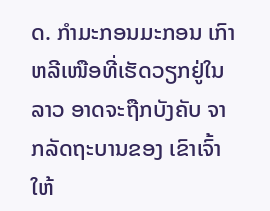ດ. ກໍາມະກອນມະກອນ ເກົາຫລີເໜືອທີ່ເຮັດວຽກຢູ່ໃນລາວ ອາດຈະຖືກບັງຄັບ ຈາກລັດຖະບານຂອງ ເຂົາເຈົ້າ ໃຫ້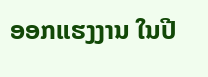ອອກແຮງງານ ໃນປີ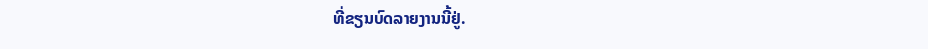ທີ່ຂຽນບົດລາຍງານນີ້ຢູ່.